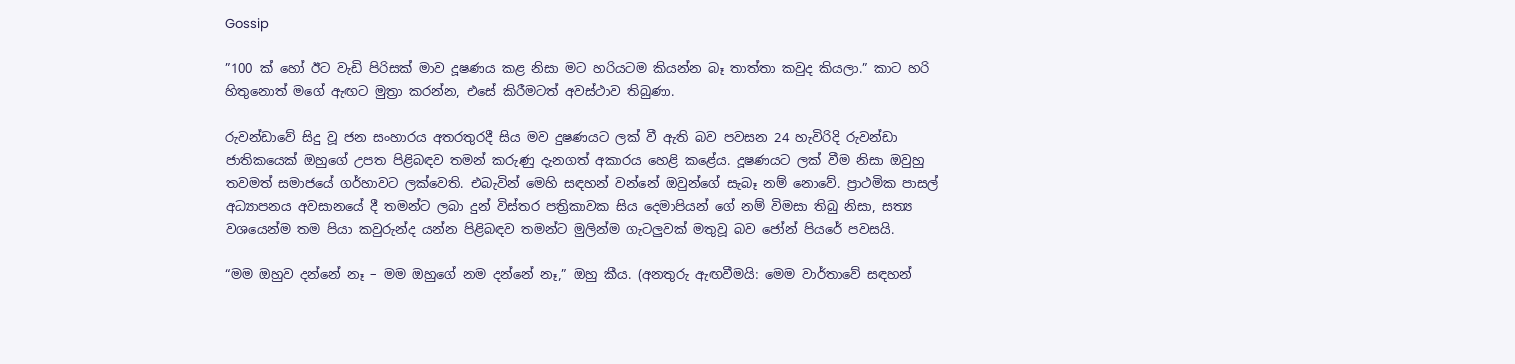Gossip

”100 ක් හෝ ඊට වැඩි පිරිසක් මාව දූෂණය කළ නිසා මට හරියටම කියන්න බෑ තාත්තා කවුද කියලා.” කාට හරි හිතුනොත් මගේ ඇඟට මුත්‍රා කරන්න, එසේ කිරීමටත් අවස්ථාව තිබුණා.

රුවන්ඩාවේ සිදු වූ ජන සංහාරය අතරතුරදී සිය මව දුෂණයට ලක් වී ඇති බව පවසන 24 හැවිරිදි රුවන්ඩා ජාතිකයෙක් ඔහුගේ උපත පිළිබඳව තමන් කරුණු දැනගත් අකාරය හෙළි කළේය. දූෂණයට ලක් වීම නිසා ඔවුහු තවමත් සමාජයේ ගර්හාවට ලක්වෙති. එබැවින් මෙහි සඳහන් වන්නේ ඔවුන්ගේ සැබෑ නම් නොවේ. ප්‍රාථමික පාසල් අධ්‍යාපනය අවසානයේ දී තමන්ට ලබා දුන් විස්තර පත්‍රිකාවක සිය දෙමාපියන් ගේ නම් විමසා තිබු නිසා, සත්‍ය වශයෙන්ම තම පියා කවුරුන්ද යන්න පිළිබඳව තමන්ට මුලින්ම ගැටලුවක් මතුවූ බව ජෝන් පියරේ පවසයි.

“මම ඔහුව දන්නේ නෑ – මම ඔහුගේ නම දන්නේ නෑ,” ඔහු කීය. (අනතුරු ඇඟවීමයි: මෙම වාර්තාවේ සඳහන්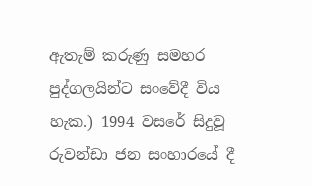ඇතැම් කරුණු සමහර පුද්ගලයින්ට සංවේදී විය හැක.) 1994 වසරේ සිදුවූ රුවන්ඩා ජන සංහාරයේ දී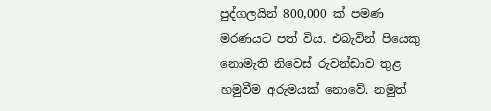පුද්ගලයින් 800,000 ක් පමණ මරණයට පත් විය. එබැවින් පියෙකු නොමැති නිවෙස් රුවන්ඩාව තුළ හමුවීම අරුමයක් නොවේ. නමුත්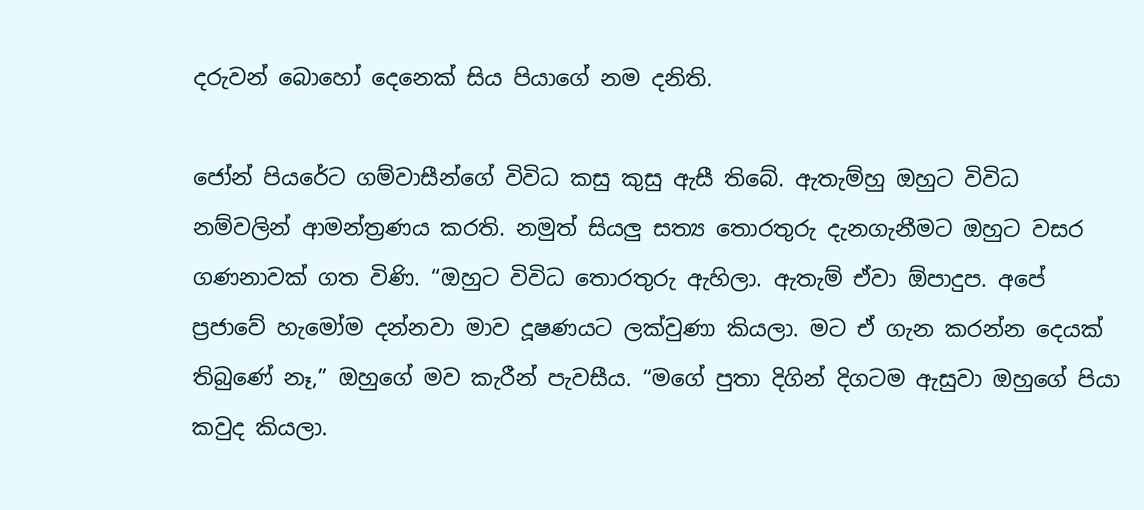දරුවන් බොහෝ දෙනෙක් සිය පියාගේ නම දනිති.

ජෝන් පියරේට ගම්වාසීන්ගේ විවිධ කසු කුසු ඇසී තිබේ. ඇතැම්හු ඔහුට විවිධ නම්වලින් ආමන්ත්‍රණය කරති. නමුත් සියලු සත්‍ය තොරතුරු දැනගැනීමට ඔහුට වසර ගණනාවක් ගත විණි. “ඔහුට විවිධ තොරතුරු ඇහිලා. ඇතැම් ඒවා ඕපාදුප. අපේ ප්‍රජාවේ හැමෝම දන්නවා මාව දූෂණයට ලක්වුණා කියලා. මට ඒ ගැන කරන්න දෙයක් තිබුණේ නෑ,” ඔහුගේ මව කැරීන් පැවසීය. “මගේ පුතා දිගින් දිගටම ඇසුවා ඔහුගේ පියා කවුද කියලා.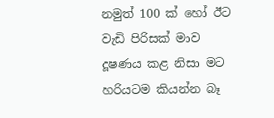නමුත් 100 ක් හෝ ඊට වැඩි පිරිසක් මාව දූෂණය කළ නිසා මට හරියටම කියන්න බෑ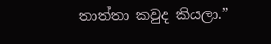තාත්තා කවුද කියලා.”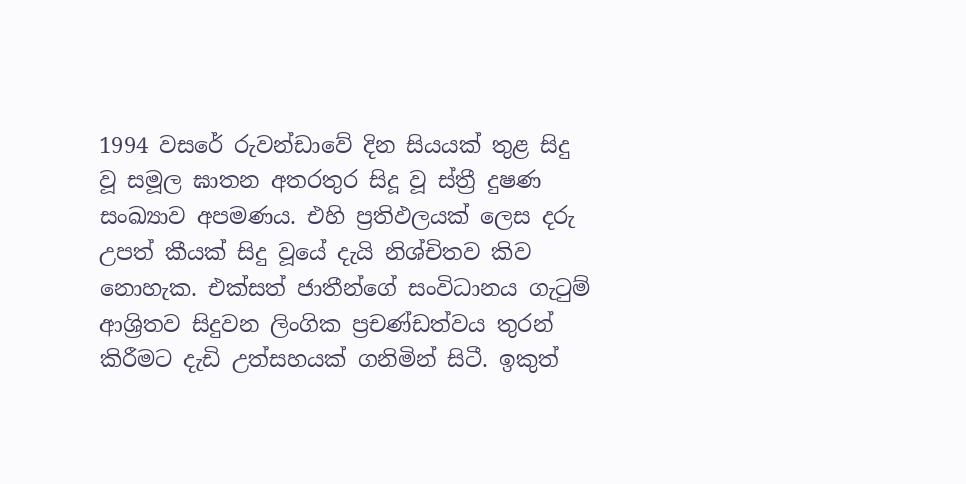1994 වසරේ රුවන්ඩාවේ දින සියයක් තුළ සිදු වූ සමූල ඝාතන අතරතුර සිදූ වූ ස්ත්‍රී දුෂණ සංඛ්‍යාව අපමණය. එහි ප්‍රතිඵලයක් ලෙස දරු උපත් කීයක් සිදු වූයේ දැයි නිශ්චිතව කිව නොහැක. එක්සත් ජාතීන්ගේ සංවිධානය ගැටුම් ආශ්‍රිතව සිදුවන ලිංගික ප්‍රචණ්ඩත්වය තුරන් කිරීමට දැඩි උත්සහයක් ගනිමින් සිටී. ඉකුත්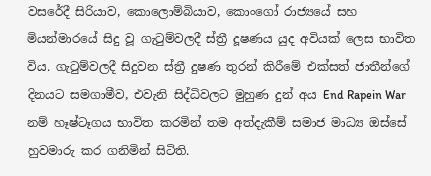වසරේදී සිරියාව, කොලොම්බියාව, කොංගෝ රාජ්‍යයේ සහ මියන්මාරයේ සිදු වූ ගැටුම්වලදී ස්ත්‍රී දූෂණය යුද අවියක් ලෙස භාවිත විය. ගැටුම්වලදී සිදුවන ස්ත්‍රී දුෂණ තුරන් කිරීමේ එක්සත් ජාතීන්ගේ දිනයට සමගාමීව, එවැනි සිද්ධිවලට මුහුණ දුන් අය End Rapein War නම් හෑෂ්ටෑගය භාවිත කරමින් තම අත්දැකීම් සමාජ මාධ්‍ය ඔස්සේ හුවමාරු කර ගනිමින් සිටිති.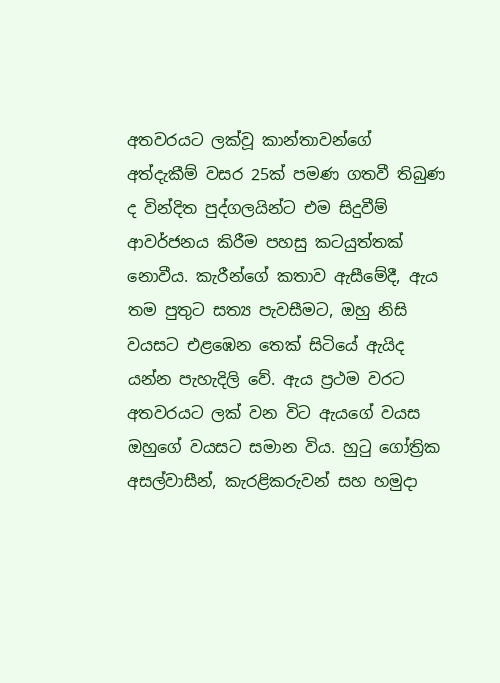අතවරයට ලක්වූ කාන්තාවන්ගේ අත්දැකීම් වසර 25ක් පමණ ගතවී තිබුණ ද වින්දිත පුද්ගලයින්ට එම සිදුවීම් ආවර්ජනය කිරීම පහසු කටයුත්තක් නොවීය. කැරීන්ගේ කතාව ඇසීමේදී, ඇය තම පුතුට සත්‍ය පැවසීමට, ඔහු නිසි වයසට එළඹෙන තෙක් සිටියේ ඇයිද යන්න පැහැදිලි වේ. ඇය ප්‍රථම වරට අතවරයට ලක් වන විට ඇයගේ වයස ඔහුගේ වයසට සමාන විය. හුටු ගෝත්‍රික අසල්වාසීන්, කැරළිකරුවන් සහ හමුදා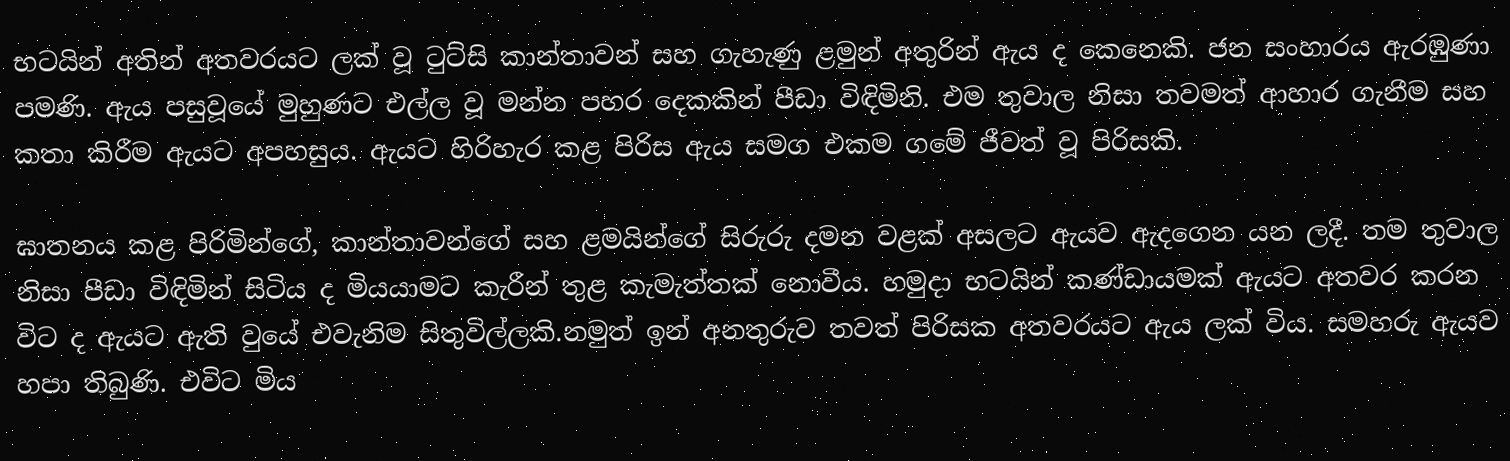භටයින් අතින් අතවරයට ලක් වූ ටුට්සි කාන්තාවන් සහ ගැහැණු ළමුන් අතුරින් ඇය ද කෙනෙකි. ජන සංහාරය ඇරඹුණා පමණි. ඇය පසුවූයේ මුහුණට එල්ල වූ මන්න පහර දෙකකින් පීඩා විඳිමිනි. එම තුවාල නිසා තවමත් ආහාර ගැනීම සහ කතා කිරීම ඇයට අපහසුය. ඇයට හිරිහැර කළ පිරිස ඇය සමග එකම ගමේ ජීවත් වූ පිරිසකි.

ඝාතනය කළ පිරිමින්ගේ, කාන්තාවන්ගේ සහ ළමයින්ගේ සිරුරු දමන වළක් අසලට ඇයව ඇදගෙන යන ලදී. තම තුවාල නිසා පීඩා විඳිමින් සිටිය ද මියයාමට කැරීන් තුළ කැමැත්තක් නොවීය. හමුදා භටයින් කණ්ඩායමක් ඇයට අතවර කරන විට ද ඇයට ඇති වුයේ එවැනිම සිතුවිල්ලකි.නමුත් ඉන් අනතුරුව තවත් පිරිසක අතවරයට ඇය ලක් විය. සමහරු ඇයව හපා තිබුණි. එවිට මිය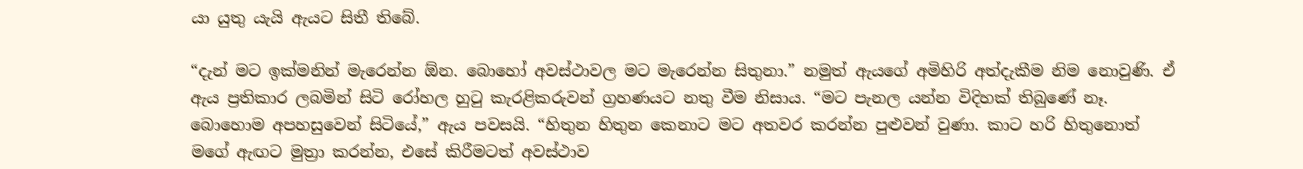යා යුතු යැයි ඇයට සිතී තිබේ.

“දැන් මට ඉක්මනින් මැරෙන්න ඕන. බොහෝ අවස්ථාවල මට මැරෙන්න සිතුනා.” නමුත් ඇයගේ අමිහිරි අත්දැකීම නිම නොවුණි. ඒ ඇය ප්‍රතිකාර ලබමින් සිටි රෝහල හුටු කැරළිකරුවන් ග්‍රහණයට නතු වීම නිසාය. “මට පැනල යන්න විදිහක් තිබුණේ නෑ. බොහොම අපහසුවෙන් සිටියේ,” ඇය පවසයි. “හිතුන හිතුන කෙනාට මට අතවර කරන්න පුළුවන් වුණා. කාට හරි හිතුනොත් මගේ ඇඟට මුත්‍රා කරන්න, එසේ කිරීමටත් අවස්ථාව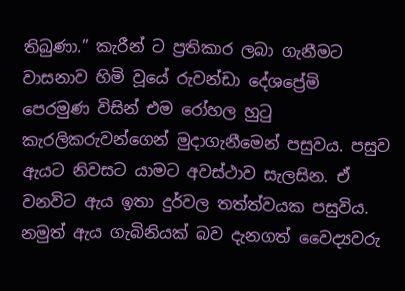තිබුණා.” කැරීන් ට ප්‍රතිකාර ලබා ගැනීමට වාසනාව හිමි වූයේ රුවන්ඩා දේශප්‍රේමි පෙරමුණ විසින් එම රෝහල හුටු කැරලිකරුවන්ගෙන් මුදාගැනීමෙන් පසුවය. පසුව ඇයට නිවසට යාමට අවස්ථාව සැලසින. ඒ වනවිට ඇය ඉතා දුර්වල තත්ත්වයක පසුවිය. නමුත් ඇය ගැබිනියක් බව දැනගත් වෛද්‍යවරු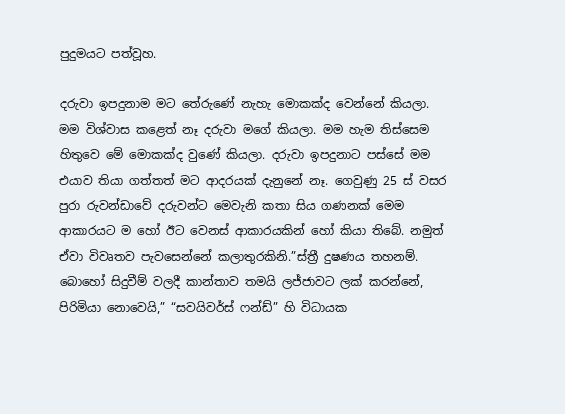පුදුමයට පත්වූහ.

දරුවා ඉපදුනාම මට තේරුණේ නැහැ මොකක්ද වෙන්නේ කියලා. මම විශ්වාස කළෙත් නෑ දරුවා මගේ කියලා. මම හැම තිස්සෙම හිතුවෙ මේ මොකක්ද වුණේ කියලා. දරුවා ඉපදුනාට පස්සේ මම එයාව තියා ගත්තත් මට ආදරයක් දැනුනේ නෑ. ගෙවුණු 25 ස් වසර පුරා රුවන්ඩාවේ දරුවන්ට මෙවැනි කතා සිය ගණනක් මෙම ආකාරයට ම හෝ ඊට වෙනස් ආකාරයකින් හෝ කියා තිබේ. නමුත් ඒවා විවෘතව පැවසෙන්නේ කලාතුරකිනි.”ස්ත්‍රී දුෂණය තහනම්. බොහෝ සිදුවීම් වලදී කාන්තාව තමයි ලජ්ජාවට ලක් කරන්නේ, පිරිමියා නොවෙයි,” “සවයිවර්ස් ෆන්ඩ්” හි විධායක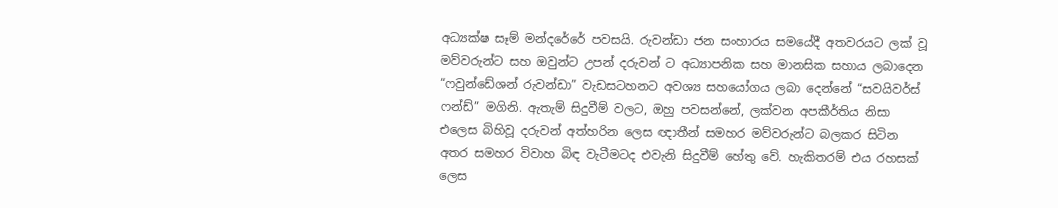අධ්‍යක්ෂ සෑම් මන්දරේරේ පවසයි. රුවන්ඩා ජන සංහාරය සමයේදී අතවරයට ලක් වූ මව්වරුන්ට සහ ඔවුන්ට උපන් දරුවන් ට අධ්‍යාපනික සහ මානසික සහාය ලබාදෙන “ෆවුන්ඩේශන් රුවන්ඩා” වැඩසටහනට අවශ්‍ය සහයෝගය ලබා දෙන්නේ “සවයිවර්ස් ෆන්ඩ්” මගිනි. ඇතැම් සිදුවීම් වලට, ඔහු පවසන්නේ, ලක්වන අපකීර්තිය නිසා එලෙස බිහිවූ දරුවන් අත්හරින ලෙස ඥාතීන් සමහර මව්වරුන්ට බලකර සිටින අතර සමහර විවාහ බිඳ වැටීමටද එවැනි සිදුවීම් හේතු වේ. හැකිතරම් එය රහසක් ලෙස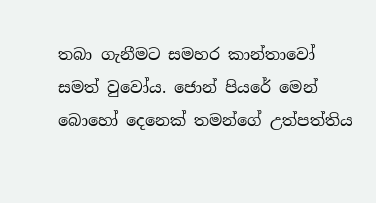තබා ගැනීමට සමහර කාන්තාවෝ සමත් වුවෝය. ජොන් පියරේ මෙන් බොහෝ දෙනෙක් තමන්ගේ උත්පත්තිය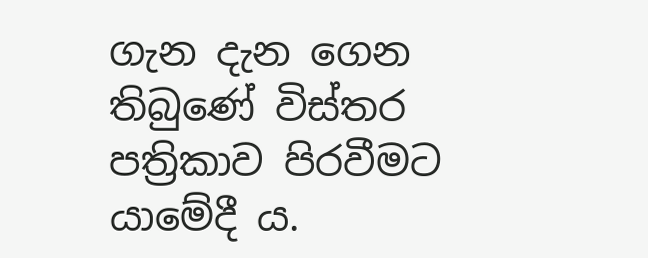ගැන දැන ගෙන තිබුණේ විස්තර පත්‍රිකාව පිරවීමට යාමේදී ය.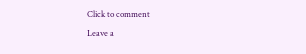Click to comment

Leave a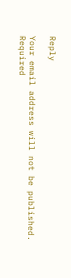Reply

Your email address will not be published. Required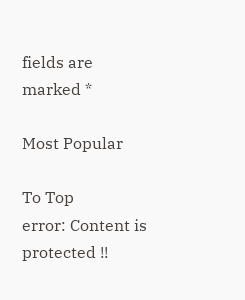fields are marked *

Most Popular

To Top
error: Content is protected !!